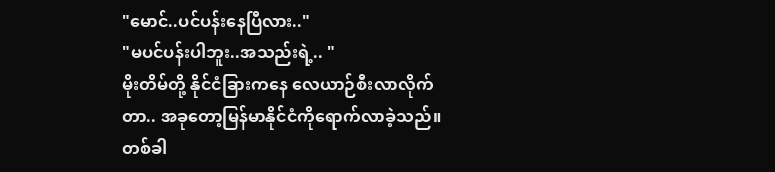"မောင်..ပင်ပန်းနေပြီလား.."
"မပင်ပန်းပါဘူး..အသည်းရဲ့.. "
မိုးတိမ်တို့ နိုင်ငံခြားကနေ လေယာဉ်စီးလာလိုက်တာ.. အခုတော့မြန်မာနိုင်ငံကိုရောက်လာခဲ့သည်။ တစ်ခါ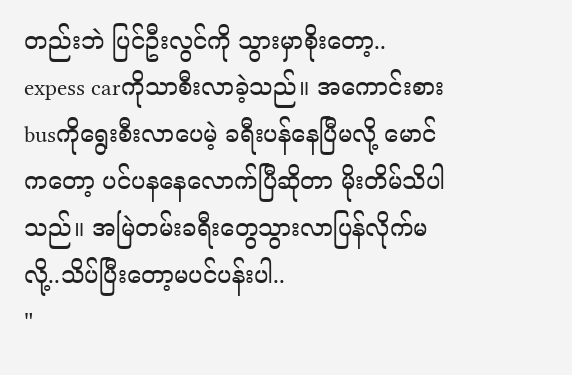တည်းဘဲ ပြင်ဦးလွင်ကို သွားမှာစိုးတော့.. expess carကိုသာစီးလာခဲ့သည်။ အကောင်းစားbusကိုရွေးစီးလာပေမဲ့ ခရီးပန်နေပြီမလို့ မောင်ကတော့ ပင်ပနနေလောက်ပြီဆိုတာ မိုးတိမ်သိပါသည်။ အမြဲတမ်းခရီးတွေသွားလာပြန်လိုက်မလို့..သိပ်ပြီးတော့မပင်ပန်းပါ..
"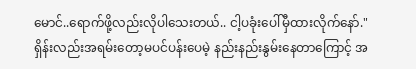မောင်..ရောက်ဖို့လည်းလိုပါသေးတယ်.. ငါ့ပခုံးပေါ်မှီထားလိုက်နော်."
ရှိန်းလည်းအရမ်းတော့မပင်ပန်းပေမဲ့ နည်းနည်းနွမ်းနေတာကြောင့် အ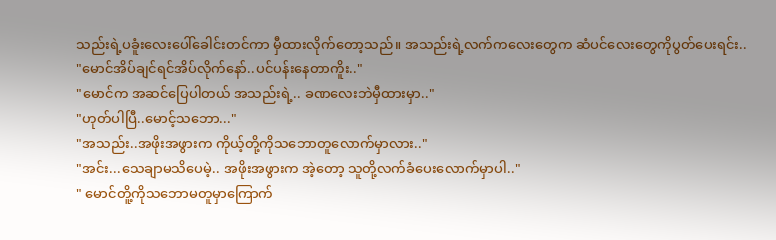သည်းရဲ့ပခူံးလေးပေါ်ခေါင်းတင်ကာ မှီထားလိုက်တော့သည်။ အသည်းရဲ့လက်ကလေးတွေက ဆံပင်လေးတွေကိုပွတ်ပေးရင်း..
"မောင်အိပ်ချင်ရင်အိပ်လိုက်နော်..ပင်ပန်းနေတာကိူး.."
"မောင်က အဆင်ပြေပါတယ် အသည်းရဲ့.. ခဏလေးဘဲမှီထားမှာ.."
"ဟုတ်ပါပြီ..မောင့်သဘော..."
"အသည်း..အဖိုးအဖွားက ကိုယ့်တို့ကိုသဘောတူလောက်မှာလား.."
"အင်း...သေချာမသိပေမဲ့.. အဖိုးအဖွားက အဲ့တော့ သူတို့လက်ခံပေးလောက်မှာပါ.."
" မောင်တိူ့ကိုသဘောမတူမှာကြောက်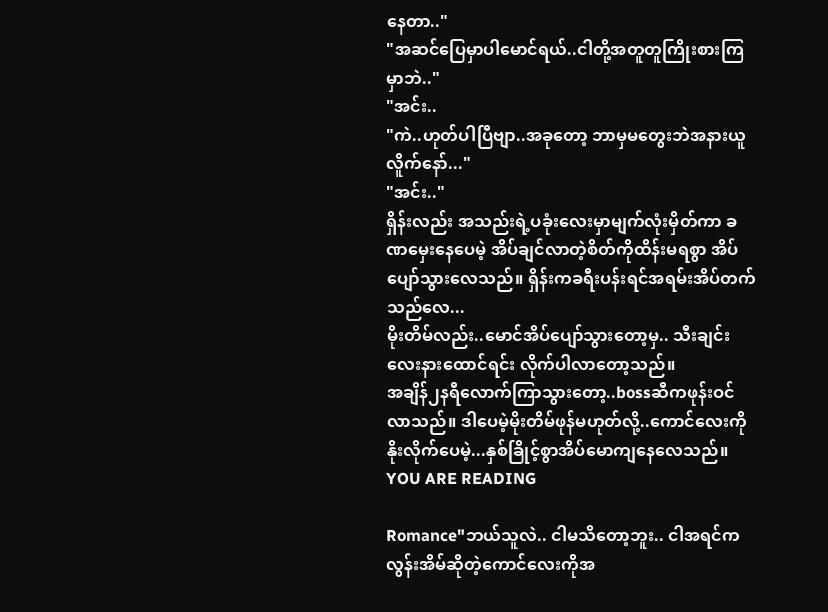နေတာ.."
"အဆင်ပြေမှာပါမောင်ရယ်..ငါတို့အတူတူကြိုးစားကြမှာဘဲ.."
"အင်း..
"ကဲ..ဟုတ်ပါပြီဗျာ..အခုတော့ ဘာမှမတွေးဘဲအနားယူလိူက်နော်..."
"အင်း.."
ရှိန်းလည်း အသည်းရဲ့ပခုံးလေးမှာမျက်လုံးမှိတ်ကာ ခဏမှေးနေပေမဲ့ အိပ်ချင်လာတဲ့စိတ်ကိုထိန်းမရစွာ အိပ်ပျော်သွားလေသည်။ ရှိန်းကခရီးပန်းရင်အရမ်းအိပ်တက်သည်လေ...
မိုးတိမ်လည်း..မောင်အိပ်ပျော်သွားတော့မှ.. သီးချင်းလေးနားထောင်ရင်း လိုက်ပါလာတော့သည်။
အချိန်၂နရီလောက်ကြာသွားတော့..bossဆီကဖုန်းဝင်လာသည်။ ဒါပေမဲ့မိုးတိမ်ဖုန်မဟုတ်လို့..ကောင်လေးကိုနိုးလိုက်ပေမဲ့...နှစ်ခြိုင့်စွာအိပ်မောကျနေလေသည်။
YOU ARE READING

Romance"ဘယ်သူလဲ.. ငါမသိတော့ဘူး.. ငါအရင်က လွန်းအိမ်ဆိုတဲ့ကောင်လေးကိုအ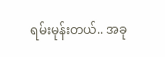ရမ်းမုန်းတယ်.. အခု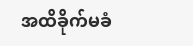အထိခိုက်မခံ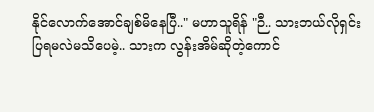နိုင်လောက်အောင်ချစ်မိနေပြီ.." မဟာသူရိန် "ဉီ.. သားဘယ်လိုရှင်းပြရမလဲမသိပေမဲ့.. သားက လွန်းအိမ်ဆိုတဲ့ကောင်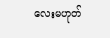လေးမဟုတ်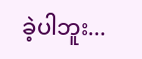ခဲ့ပါဘူး...